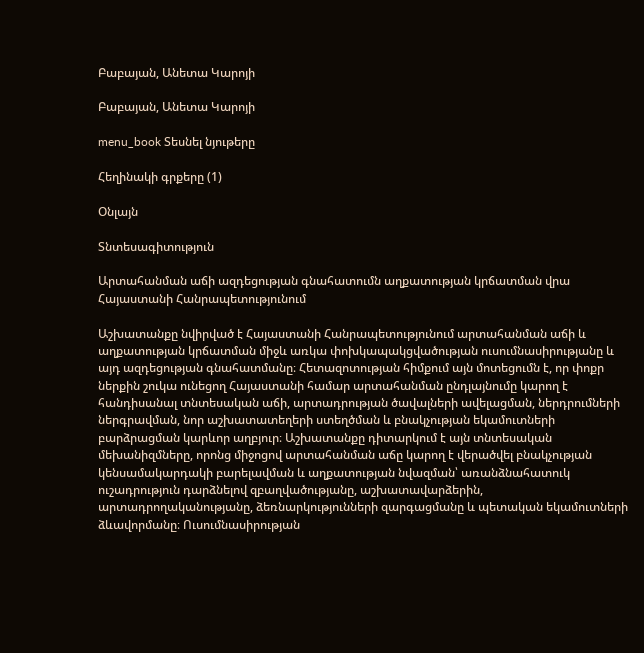Բաբայան, Անետա Կարոյի

Բաբայան, Անետա Կարոյի

menu_book Տեսնել նյութերը

Հեղինակի գրքերը (1)

Օնլայն

Տնտեսագիտություն

Արտահանման աճի ազդեցության գնահատումն աղքատության կրճատման վրա Հայաստանի Հանրապետությունում

Աշխատանքը նվիրված է Հայաստանի Հանրապետությունում արտահանման աճի և աղքատության կրճատման միջև առկա փոխկապակցվածության ուսումնասիրությանը և այդ ազդեցության գնահատմանը։ Հետազոտության հիմքում այն մոտեցումն է, որ փոքր ներքին շուկա ունեցող Հայաստանի համար արտահանման ընդլայնումը կարող է հանդիսանալ տնտեսական աճի, արտադրության ծավալների ավելացման, ներդրումների ներգրավման, նոր աշխատատեղերի ստեղծման և բնակչության եկամուտների բարձրացման կարևոր աղբյուր։ Աշխատանքը դիտարկում է այն տնտեսական մեխանիզմները, որոնց միջոցով արտահանման աճը կարող է վերածվել բնակչության կենսամակարդակի բարելավման և աղքատության նվազման՝ առանձնահատուկ ուշադրություն դարձնելով զբաղվածությանը, աշխատավարձերին, արտադրողականությանը, ձեռնարկությունների զարգացմանը և պետական եկամուտների ձևավորմանը։ Ուսումնասիրության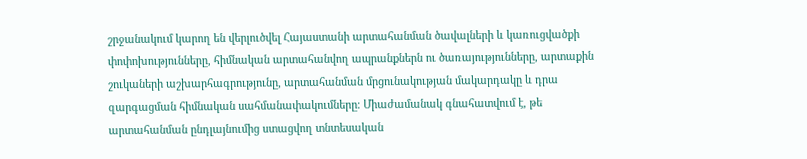շրջանակում կարող են վերլուծվել Հայաստանի արտահանման ծավալների և կառուցվածքի փոփոխությունները, հիմնական արտահանվող ապրանքներն ու ծառայությունները, արտաքին շուկաների աշխարհագրությունը, արտահանման մրցունակության մակարդակը և դրա զարգացման հիմնական սահմանափակումները։ Միաժամանակ գնահատվում է, թե արտահանման ընդլայնումից ստացվող տնտեսական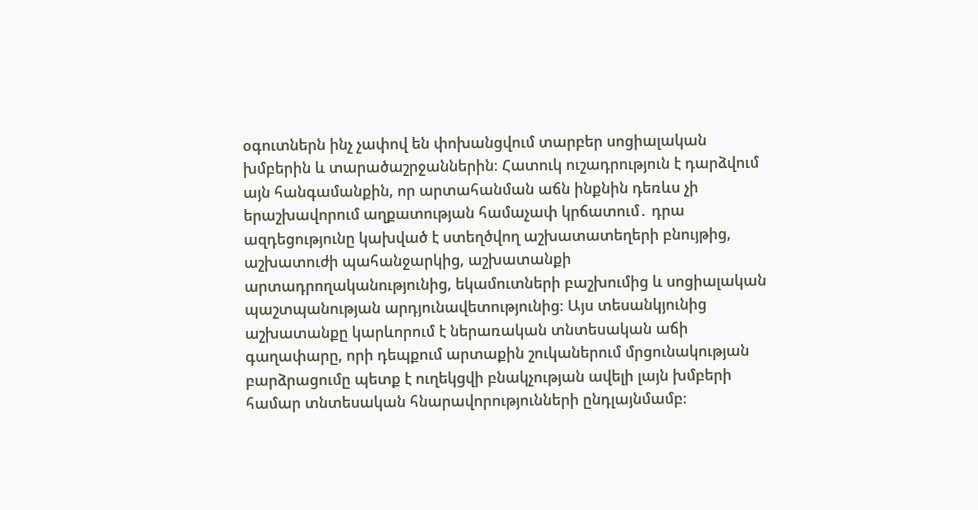օգուտներն ինչ չափով են փոխանցվում տարբեր սոցիալական խմբերին և տարածաշրջաններին։ Հատուկ ուշադրություն է դարձվում այն հանգամանքին, որ արտահանման աճն ինքնին դեռևս չի երաշխավորում աղքատության համաչափ կրճատում․ դրա ազդեցությունը կախված է ստեղծվող աշխատատեղերի բնույթից, աշխատուժի պահանջարկից, աշխատանքի արտադրողականությունից, եկամուտների բաշխումից և սոցիալական պաշտպանության արդյունավետությունից։ Այս տեսանկյունից աշխատանքը կարևորում է ներառական տնտեսական աճի գաղափարը, որի դեպքում արտաքին շուկաներում մրցունակության բարձրացումը պետք է ուղեկցվի բնակչության ավելի լայն խմբերի համար տնտեսական հնարավորությունների ընդլայնմամբ։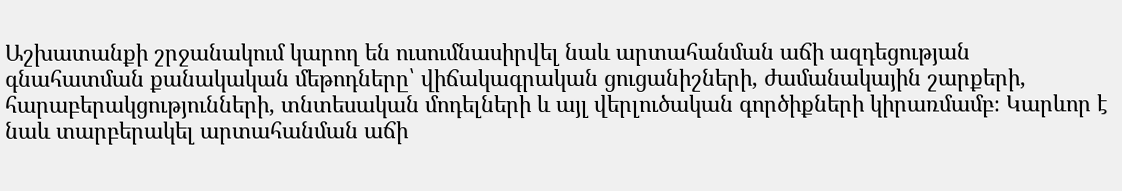Աշխատանքի շրջանակում կարող են ուսումնասիրվել նաև արտահանման աճի ազդեցության գնահատման քանակական մեթոդները՝ վիճակագրական ցուցանիշների, ժամանակային շարքերի, հարաբերակցությունների, տնտեսական մոդելների և այլ վերլուծական գործիքների կիրառմամբ։ Կարևոր է նաև տարբերակել արտահանման աճի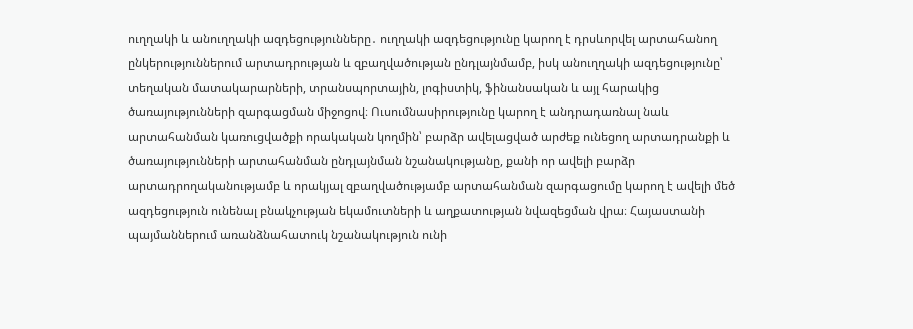ուղղակի և անուղղակի ազդեցությունները․ ուղղակի ազդեցությունը կարող է դրսևորվել արտահանող ընկերություններում արտադրության և զբաղվածության ընդլայնմամբ, իսկ անուղղակի ազդեցությունը՝ տեղական մատակարարների, տրանսպորտային, լոգիստիկ, ֆինանսական և այլ հարակից ծառայությունների զարգացման միջոցով։ Ուսումնասիրությունը կարող է անդրադառնալ նաև արտահանման կառուցվածքի որակական կողմին՝ բարձր ավելացված արժեք ունեցող արտադրանքի և ծառայությունների արտահանման ընդլայնման նշանակությանը, քանի որ ավելի բարձր արտադրողականությամբ և որակյալ զբաղվածությամբ արտահանման զարգացումը կարող է ավելի մեծ ազդեցություն ունենալ բնակչության եկամուտների և աղքատության նվազեցման վրա։ Հայաստանի պայմաններում առանձնահատուկ նշանակություն ունի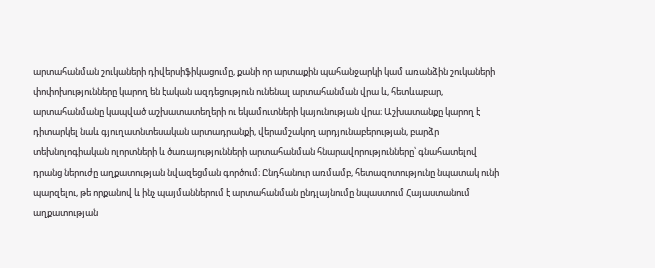արտահանման շուկաների դիվերսիֆիկացումը, քանի որ արտաքին պահանջարկի կամ առանձին շուկաների փոփոխությունները կարող են էական ազդեցություն ունենալ արտահանման վրա և, հետևաբար, արտահանմանը կապված աշխատատեղերի ու եկամուտների կայունության վրա։ Աշխատանքը կարող է դիտարկել նաև գյուղատնտեսական արտադրանքի, վերամշակող արդյունաբերության, բարձր տեխնոլոգիական ոլորտների և ծառայությունների արտահանման հնարավորությունները՝ գնահատելով դրանց ներուժը աղքատության նվազեցման գործում։ Ընդհանուր առմամբ, հետազոտությունը նպատակ ունի պարզելու, թե որքանով և ինչ պայմաններում է արտահանման ընդլայնումը նպաստում Հայաստանում աղքատության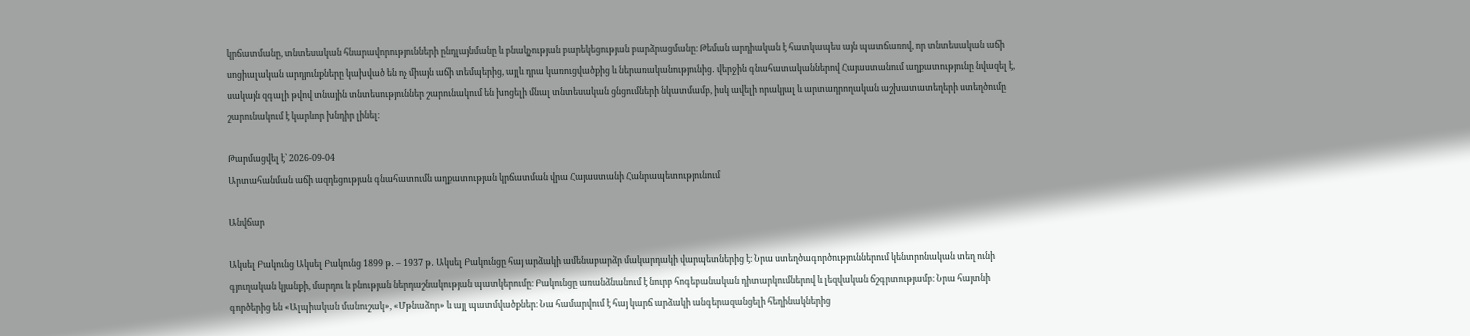կրճատմանը, տնտեսական հնարավորությունների ընդլայնմանը և բնակչության բարեկեցության բարձրացմանը։ Թեման արդիական է հատկապես այն պատճառով, որ տնտեսական աճի սոցիալական արդյունքները կախված են ոչ միայն աճի տեմպերից, այլև դրա կառուցվածքից և ներառականությունից․ վերջին գնահատականներով Հայաստանում աղքատությունը նվազել է, սակայն զգալի թվով տնային տնտեսություններ շարունակում են խոցելի մնալ տնտեսական ցնցումների նկատմամբ, իսկ ավելի որակյալ և արտադրողական աշխատատեղերի ստեղծումը շարունակում է կարևոր խնդիր լինել։

Թարմացվել է՝ 2026-09-04
Արտահանման աճի ազդեցության գնահատումն աղքատության կրճատման վրա Հայաստանի Հանրապետությունում

Անվճար

Ակսել Բակունց Ակսել Բակունց 1899 թ․ – 1937 թ․ Ակսել Բակունցը հայ արձակի ամենաբարձր մակարդակի վարպետներից է։ Նրա ստեղծագործություններում կենտրոնական տեղ ունի գյուղական կյանքի, մարդու և բնության ներդաշնակության պատկերումը։ Բակունցը առանձնանում է նուրբ հոգեբանական դիտարկումներով և լեզվական ճշգրտությամբ։ Նրա հայտնի գործերից են «Ալպիական մանուշակ», «Մթնաձոր» և այլ պատմվածքներ։ Նա համարվում է հայ կարճ արձակի անգերազանցելի հեղինակներից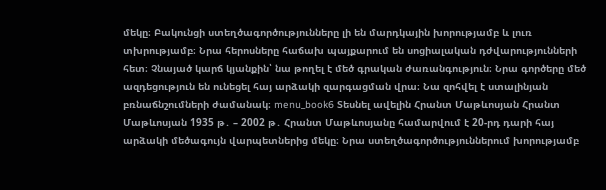մեկը։ Բակունցի ստեղծագործությունները լի են մարդկային խորությամբ և լուռ տխրությամբ։ Նրա հերոսները հաճախ պայքարում են սոցիալական դժվարությունների հետ։ Չնայած կարճ կյանքին՝ նա թողել է մեծ գրական ժառանգություն։ Նրա գործերը մեծ ազդեցություն են ունեցել հայ արձակի զարգացման վրա։ Նա զոհվել է ստալինյան բռնաճնշումների ժամանակ։ menu_book6 Տեսնել ավելին Հրանտ Մաթևոսյան Հրանտ Մաթևոսյան 1935 թ․ – 2002 թ․ Հրանտ Մաթևոսյանը համարվում է 20-րդ դարի հայ արձակի մեծագույն վարպետներից մեկը։ Նրա ստեղծագործություններում խորությամբ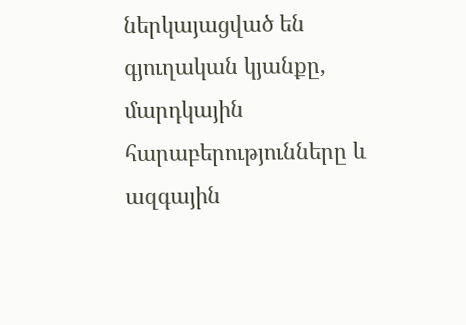ներկայացված են գյուղական կյանքը, մարդկային հարաբերությունները և ազգային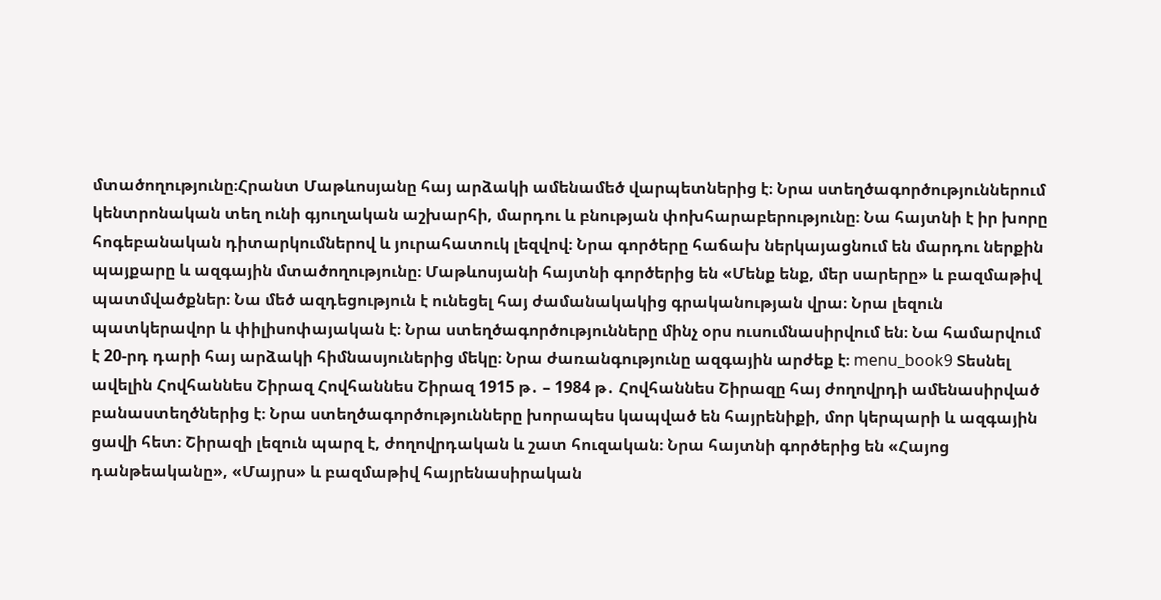մտածողությունը։Հրանտ Մաթևոսյանը հայ արձակի ամենամեծ վարպետներից է։ Նրա ստեղծագործություններում կենտրոնական տեղ ունի գյուղական աշխարհի, մարդու և բնության փոխհարաբերությունը։ Նա հայտնի է իր խորը հոգեբանական դիտարկումներով և յուրահատուկ լեզվով։ Նրա գործերը հաճախ ներկայացնում են մարդու ներքին պայքարը և ազգային մտածողությունը։ Մաթևոսյանի հայտնի գործերից են «Մենք ենք, մեր սարերը» և բազմաթիվ պատմվածքներ։ Նա մեծ ազդեցություն է ունեցել հայ ժամանակակից գրականության վրա։ Նրա լեզուն պատկերավոր և փիլիսոփայական է։ Նրա ստեղծագործությունները մինչ օրս ուսումնասիրվում են։ Նա համարվում է 20-րդ դարի հայ արձակի հիմնասյուներից մեկը։ Նրա ժառանգությունը ազգային արժեք է։ menu_book9 Տեսնել ավելին Հովհաննես Շիրազ Հովհաննես Շիրազ 1915 թ․ – 1984 թ․ Հովհաննես Շիրազը հայ ժողովրդի ամենասիրված բանաստեղծներից է։ Նրա ստեղծագործությունները խորապես կապված են հայրենիքի, մոր կերպարի և ազգային ցավի հետ։ Շիրազի լեզուն պարզ է, ժողովրդական և շատ հուզական։ Նրա հայտնի գործերից են «Հայոց դանթեականը», «Մայրս» և բազմաթիվ հայրենասիրական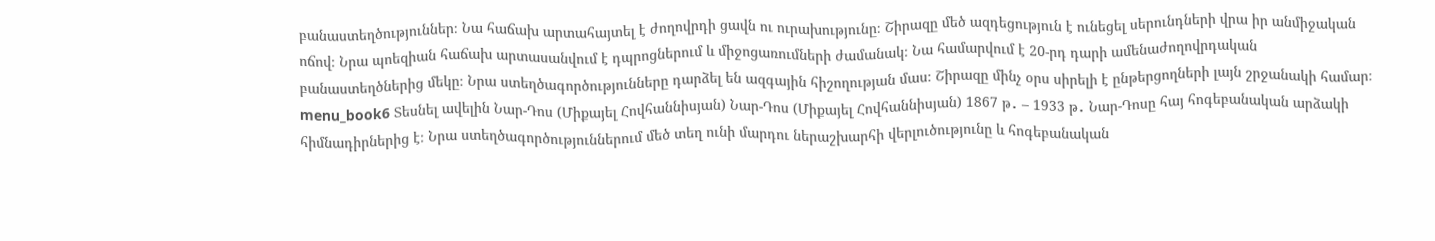բանաստեղծություններ։ Նա հաճախ արտահայտել է ժողովրդի ցավն ու ուրախությունը։ Շիրազը մեծ ազդեցություն է ունեցել սերունդների վրա իր անմիջական ոճով։ Նրա պոեզիան հաճախ արտասանվում է դպրոցներում և միջոցառումների ժամանակ։ Նա համարվում է 20-րդ դարի ամենաժողովրդական բանաստեղծներից մեկը։ Նրա ստեղծագործությունները դարձել են ազգային հիշողության մաս։ Շիրազը մինչ օրս սիրելի է ընթերցողների լայն շրջանակի համար։ menu_book6 Տեսնել ավելին Նար-Դոս (Միքայել Հովհաննիսյան) Նար-Դոս (Միքայել Հովհաննիսյան) 1867 թ․ – 1933 թ․ Նար-Դոսը հայ հոգեբանական արձակի հիմնադիրներից է։ Նրա ստեղծագործություններում մեծ տեղ ունի մարդու ներաշխարհի վերլուծությունը և հոգեբանական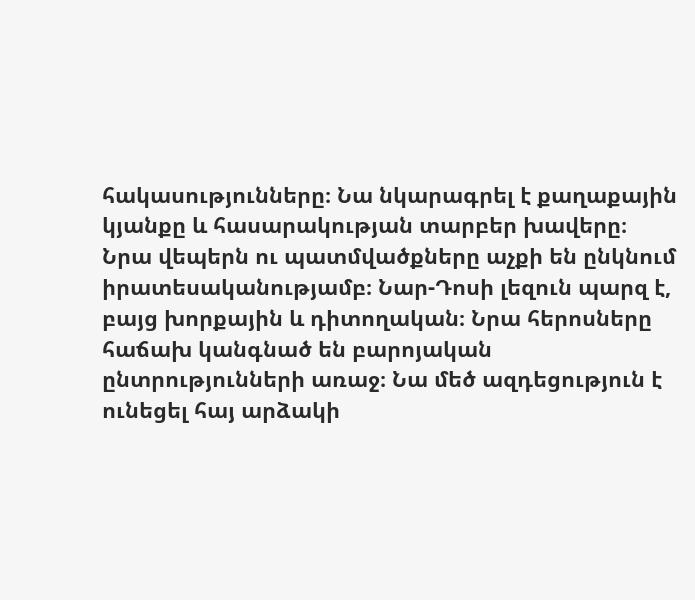հակասությունները։ Նա նկարագրել է քաղաքային կյանքը և հասարակության տարբեր խավերը։ Նրա վեպերն ու պատմվածքները աչքի են ընկնում իրատեսականությամբ։ Նար-Դոսի լեզուն պարզ է, բայց խորքային և դիտողական։ Նրա հերոսները հաճախ կանգնած են բարոյական ընտրությունների առաջ։ Նա մեծ ազդեցություն է ունեցել հայ արձակի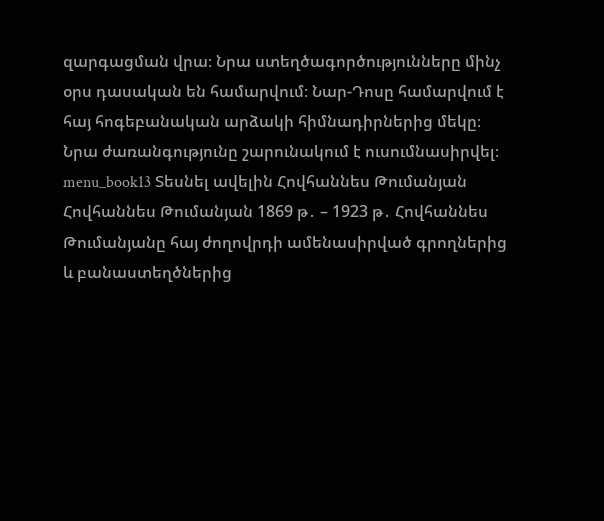զարգացման վրա։ Նրա ստեղծագործությունները մինչ օրս դասական են համարվում։ Նար-Դոսը համարվում է հայ հոգեբանական արձակի հիմնադիրներից մեկը։ Նրա ժառանգությունը շարունակում է ուսումնասիրվել։ menu_book13 Տեսնել ավելին Հովհաննես Թումանյան Հովհաննես Թումանյան 1869 թ․ – 1923 թ․ Հովհաննես Թումանյանը հայ ժողովրդի ամենասիրված գրողներից և բանաստեղծներից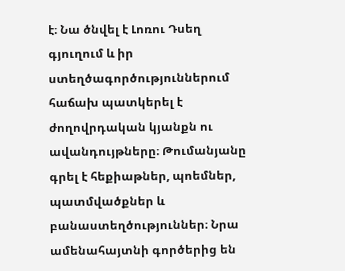է։ Նա ծնվել է Լոռու Դսեղ գյուղում և իր ստեղծագործություններում հաճախ պատկերել է ժողովրդական կյանքն ու ավանդույթները։ Թումանյանը գրել է հեքիաթներ, պոեմներ, պատմվածքներ և բանաստեղծություններ։ Նրա ամենահայտնի գործերից են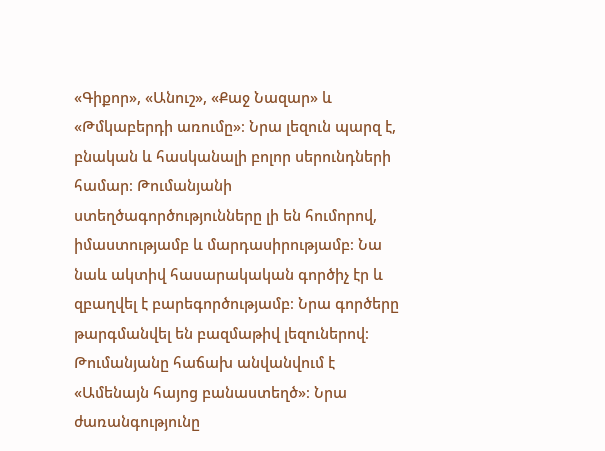«Գիքոր», «Անուշ», «Քաջ Նազար» և «Թմկաբերդի առումը»։ Նրա լեզուն պարզ է, բնական և հասկանալի բոլոր սերունդների համար։ Թումանյանի ստեղծագործությունները լի են հումորով, իմաստությամբ և մարդասիրությամբ։ Նա նաև ակտիվ հասարակական գործիչ էր և զբաղվել է բարեգործությամբ։ Նրա գործերը թարգմանվել են բազմաթիվ լեզուներով։ Թումանյանը հաճախ անվանվում է «Ամենայն հայոց բանաստեղծ»։ Նրա ժառանգությունը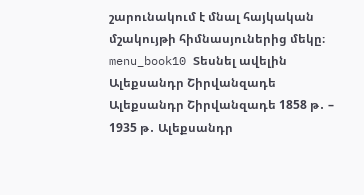շարունակում է մնալ հայկական մշակույթի հիմնասյուներից մեկը։ menu_book10 Տեսնել ավելին Ալեքսանդր Շիրվանզադե Ալեքսանդր Շիրվանզադե 1858 թ․ – 1935 թ․ Ալեքսանդր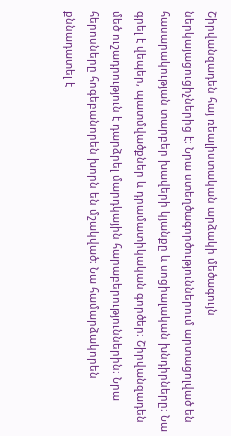Շիրվանզադեն հայ ռեալիստական արձակի մեծագույն ներկայացուցիչներից է։ Նրա ստեղծագործություններում արտացոլված են հասարակության տարբեր խավերի կյանքը և սոցիալական խնդիրները։ Նա գրել է վեպեր, պատմվածքներ և դրամատիկական գործեր։ Շիրվանզադեն մեծ ուշադրություն է դարձրել մարդկային հարաբերություններին։ Նրա հերոսները հոգեբանորեն խորն են մշակված։ Նա համարձակորեն քննադատել է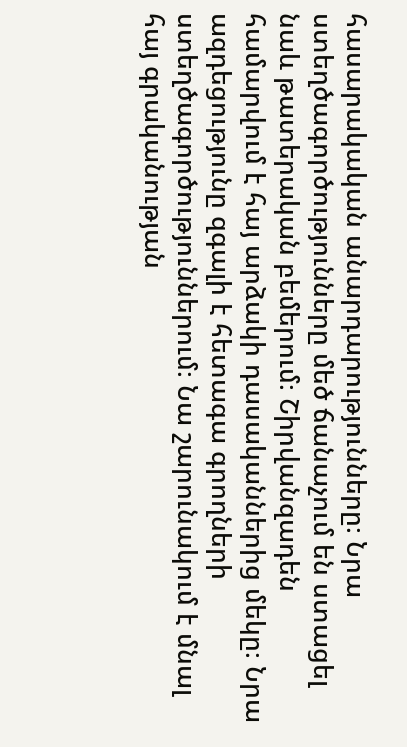հասարակական անարդարությունները։ Նրա ստեղծագործությունները մեծ ճանաչում են ստացել նաև թատերական բեմերում։ Շիրվանզադեն համարվում է հայ արձակի դասականներից մեկը։ Նրա ազդեցությունը զգալի է հետագա գրողների ստեղծագործություններում։ Նա շարունակում է մնալ հայ գրականության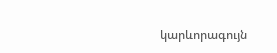կարևորագույն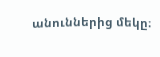անուններից մեկը։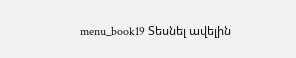menu_book19 Տեսնել ավելին